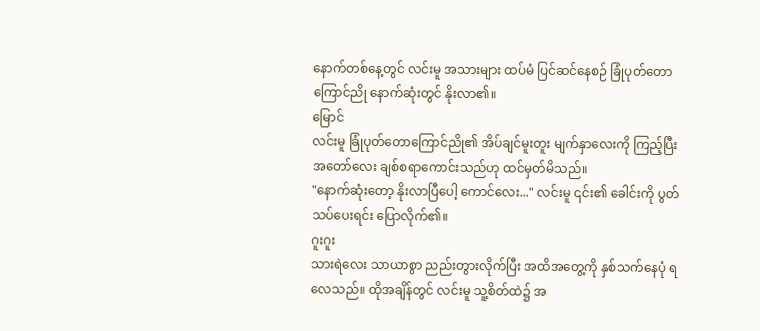နောက်တစ်နေ့တွင် လင်းမူ အသားများ ထပ်မံ ပြင်ဆင်နေစဉ် ခြုံပုတ်တောကြောင်ညို နောက်ဆုံးတွင် နိုးလာ၏။
မြောင်
လင်းမူ ခြုံပုတ်တောကြောင်ညို၏ အိပ်ချင်မူးတူး မျက်နှာလေးကို ကြည့်ပြီး အတော်လေး ချစ်စရာကောင်းသည်ဟု ထင်မှတ်မိသည်။
"နောက်ဆုံးတော့ နိုးလာပြီပေါ့ ကောင်လေး..." လင်းမူ ၎င်း၏ ခေါင်းကို ပွတ်သပ်ပေးရင်း ပြောလိုက်၏။
ဂူးဂူး
သားရဲလေး သာယာစွာ ညည်းတွားလိုက်ပြီး အထိအတွေ့ကို နှစ်သက်နေပုံ ရလေသည်။ ထိုအချိန်တွင် လင်းမူ သူ့စိတ်ထဲ၌ အ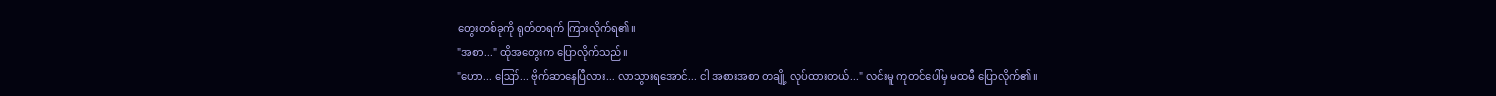တွေးတစ်ခုကို ရုတ်တရက် ကြားလိုက်ရ၏။
"အစာ..." ထိုအတွေးက ပြောလိုက်သည်။
"ဟော... ဪ... ဗိုက်ဆာနေပြီလား... လာသွားရအောင်... ငါ အစားအစာ တချို့ လုပ်ထားတယ်..." လင်းမူ ကုတင်ပေါ်မှ မထမီ ပြောလိုက်၏။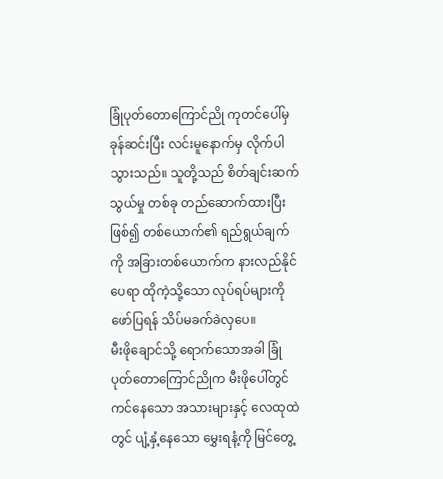ခြုံပုတ်တောကြောင်ညို ကုတင်ပေါ်မှ ခုန်ဆင်းပြီး လင်းမူနောက်မှ လိုက်ပါသွားသည်။ သူတို့သည် စိတ်ချင်းဆက်သွယ်မှု တစ်ခု တည်ဆောက်ထားပြီး ဖြစ်၍ တစ်ယောက်၏ ရည်ရွယ်ချက်ကို အခြားတစ်ယောက်က နားလည်နိုင်ပေရာ ထိုကဲ့သို့သော လုပ်ရပ်များကို ဖော်ပြရန် သိပ်မခက်ခဲလှပေ။
မီးဖိုချောင်သို့ ရောက်သောအခါ ခြုံပုတ်တောကြောင်ညိုက မီးဖိုပေါ်တွင် ကင်နေသော အသားများနှင့် လေထုထဲတွင် ပျံ့နှံ့နေသော မွှေးရနံ့ကို မြင်တွေ့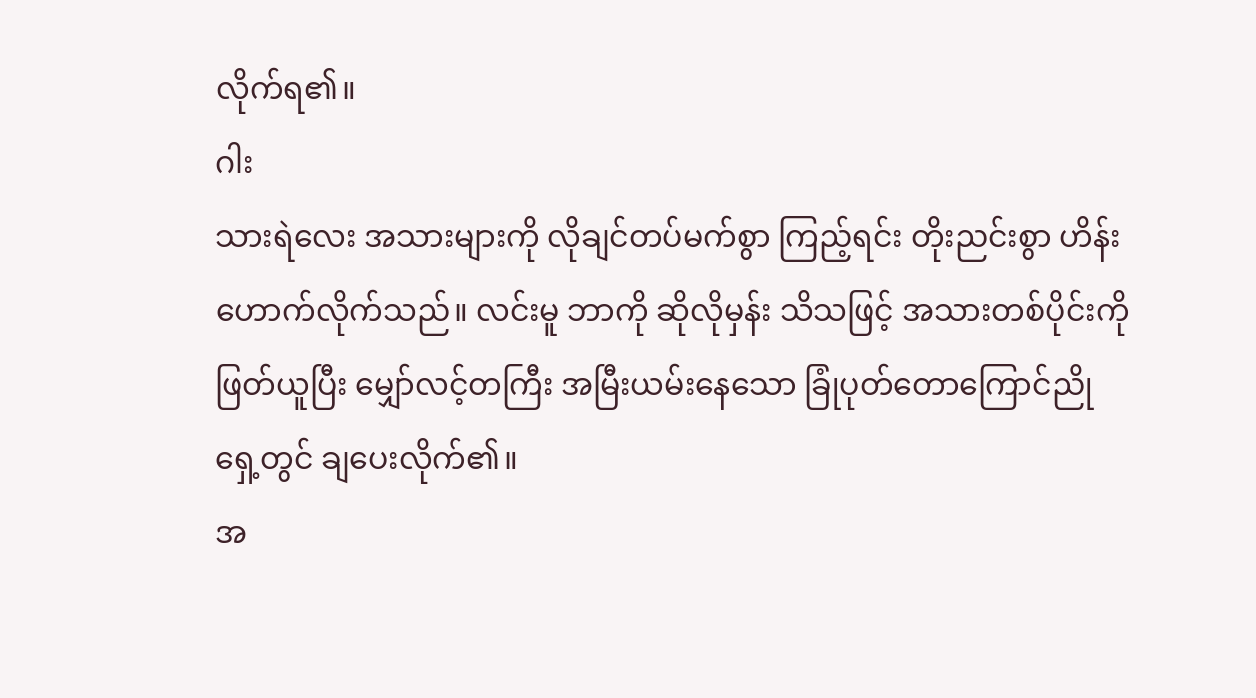လိုက်ရ၏။
ဂါး
သားရဲလေး အသားများကို လိုချင်တပ်မက်စွာ ကြည့်ရင်း တိုးညင်းစွာ ဟိန်းဟောက်လိုက်သည်။ လင်းမူ ဘာကို ဆိုလိုမှန်း သိသဖြင့် အသားတစ်ပိုင်းကို ဖြတ်ယူပြီး မျှော်လင့်တကြီး အမြီးယမ်းနေသော ခြုံပုတ်တောကြောင်ညို ရှေ့တွင် ချပေးလိုက်၏။
အ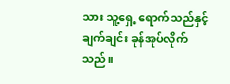သား သူ့ရှေ့ ရောက်သည်နှင့် ချက်ချင်း ခုန်အုပ်လိုက်သည်။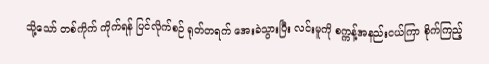သို့သော် တစ်ကိုက် ကိုက်ရန် ပြင်လိုက်စဉ် ရုတ်တရက် အေးခဲသွားပြီး လင်းမူကို စက္ကန့်အနည်းငယ်ကြာ စိုက်ကြည့်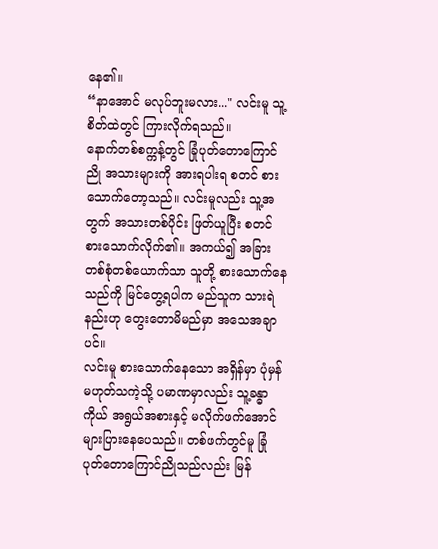နေ၏။
“နာအောင် မလုပ်ဘူးမလား..." လင်းမူ သူ့စိတ်ထဲတွင် ကြားလိုက်ရသည်။
နောက်တစ်စက္ကန့်တွင် ခြုံပုတ်တောကြောင်ညို အသားများကို အားရပါးရ စတင် စားသောက်တော့သည်။ လင်းမူလည်း သူ့အတွက် အသားတစ်ပိုင်း ဖြတ်ယူပြီး စတင် စားသောက်လိုက်၏။ အကယ်၍ အခြား တစ်စုံတစ်ယောက်သာ သူတို့ စားသောက်နေသည်ကို မြင်တွေ့ရပါက မည်သူက သားရဲနည်းဟု တွေးတောမိမည်မှာ အသေအချာပင်။
လင်းမူ စားသောက်နေသော အရှိန်မှာ ပုံမှန်မဟုတ်သကဲ့သို့ ပမာဏမှာလည်း သူ့ခန္ဓာကိုယ် အရွယ်အစားနှင့် မလိုက်ဖက်အောင် များပြားနေပေသည်။ တစ်ဖက်တွင်မူ ခြုံပုတ်တောကြောင်ညိုသည်လည်း မြန်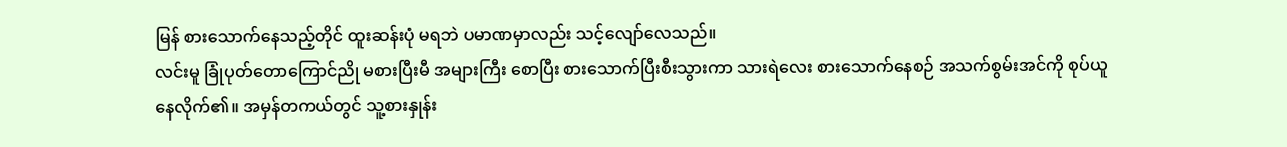မြန် စားသောက်နေသည့်တိုင် ထူးဆန်းပုံ မရဘဲ ပမာဏမှာလည်း သင့်လျော်လေသည်။
လင်းမူ ခြုံပုတ်တောကြောင်ညို မစားပြီးမီ အများကြီး စောပြီး စားသောက်ပြီးစီးသွားကာ သားရဲလေး စားသောက်နေစဉ် အသက်စွမ်းအင်ကို စုပ်ယူနေလိုက်၏။ အမှန်တကယ်တွင် သူ့စားနှုန်း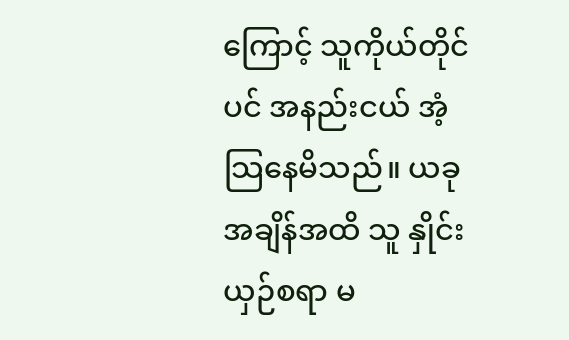ကြောင့် သူကိုယ်တိုင်ပင် အနည်းငယ် အံ့သြနေမိသည်။ ယခုအချိန်အထိ သူ နှိုင်းယှဉ်စရာ မ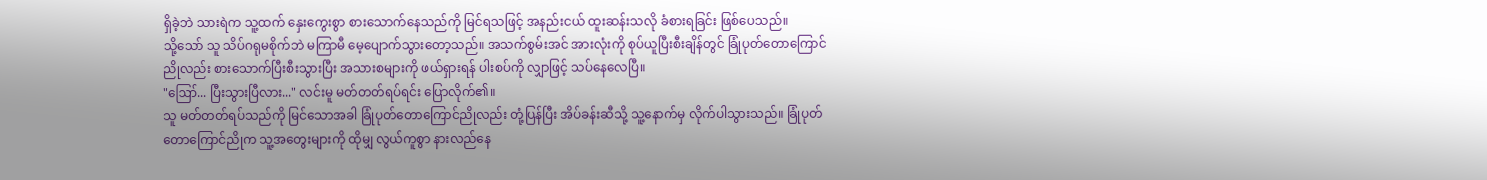ရှိခဲ့ဘဲ သားရဲက သူ့ထက် နှေးကွေးစွာ စားသောက်နေသည်ကို မြင်ရသဖြင့် အနည်းငယ် ထူးဆန်းသလို ခံစားရခြင်း ဖြစ်ပေသည်။
သို့သော် သူ သိပ်ဂရုမစိုက်ဘဲ မကြာမီ မေ့ပျောက်သွားတော့သည်။ အသက်စွမ်းအင် အားလုံးကို စုပ်ယူပြီးစီးချိန်တွင် ခြုံပုတ်တောကြောင်ညိုလည်း စားသောက်ပြီးစီးသွားပြီး အသားစများကို ဖယ်ရှားရန် ပါးစပ်ကို လျှာဖြင့် သပ်နေလေပြီ။
"ဪ... ပြီးသွားပြီလား..." လင်းမူ မတ်တတ်ရပ်ရင်း ပြောလိုက်၏။
သူ မတ်တတ်ရပ်သည်ကို မြင်သောအခါ ခြုံပုတ်တောကြောင်ညိုလည်း တုံ့ပြန်ပြီး အိပ်ခန်းဆီသို့ သူ့နောက်မှ လိုက်ပါသွားသည်။ ခြုံပုတ်တောကြောင်ညိုက သူ့အတွေးများကို ထိုမျှ လွယ်ကူစွာ နားလည်နေ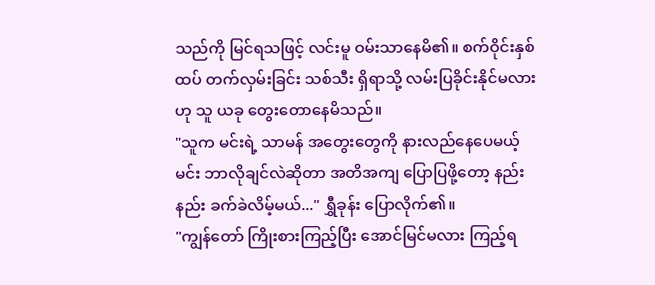သည်ကို မြင်ရသဖြင့် လင်းမူ ဝမ်းသာနေမိ၏။ စက်ဝိုင်းနှစ်ထပ် တက်လှမ်းခြင်း သစ်သီး ရှိရာသို့ လမ်းပြခိုင်းနိုင်မလားဟု သူ ယခု တွေးတောနေမိသည်။
"သူက မင်းရဲ့ သာမန် အတွေးတွေကို နားလည်နေပေမယ့် မင်း ဘာလိုချင်လဲဆိုတာ အတိအကျ ပြောပြဖို့တော့ နည်းနည်း ခက်ခဲလိမ့်မယ်..." ရွှီခုန်း ပြောလိုက်၏။
"ကျွန်တော် ကြိုးစားကြည့်ပြီး အောင်မြင်မလား ကြည့်ရ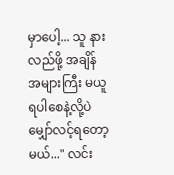မှာပေါ့... သူ နားလည်ဖို့ အချိန်အများကြီး မယူရပါစေနဲ့လို့ပဲ မျှော်လင့်ရတော့မယ်..." လင်း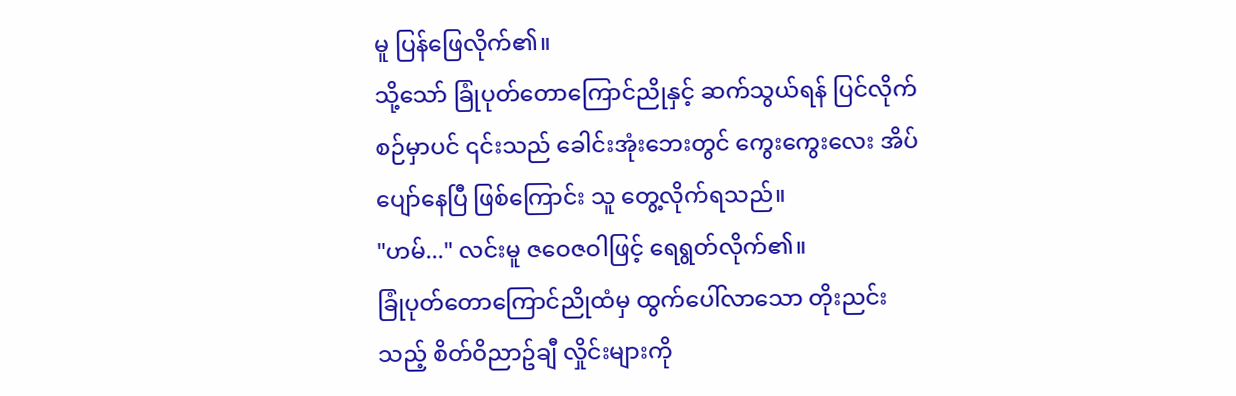မူ ပြန်ဖြေလိုက်၏။
သို့သော် ခြုံပုတ်တောကြောင်ညိုနှင့် ဆက်သွယ်ရန် ပြင်လိုက်စဉ်မှာပင် ၎င်းသည် ခေါင်းအုံးဘေးတွင် ကွေးကွေးလေး အိပ်ပျော်နေပြီ ဖြစ်ကြောင်း သူ တွေ့လိုက်ရသည်။
"ဟမ်..." လင်းမူ ဇဝေဇဝါဖြင့် ရေရွတ်လိုက်၏။
ခြုံပုတ်တောကြောင်ညိုထံမှ ထွက်ပေါ်လာသော တိုးညင်းသည့် စိတ်ဝိညာဥ်ချီ လှိုင်းများကို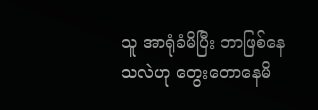သူ အာရုံခံမိပြီး ဘာဖြစ်နေသလဲဟု တွေးတောနေမိ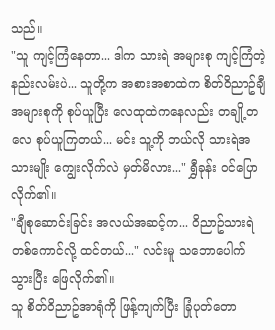သည်။
"သူ ကျင့်ကြံနေတာ... ဒါက သားရဲ အများစု ကျင့်ကြံတဲ့ နည်းလမ်းပဲ... သူတို့က အစားအစာထဲက စိတ်ဝိညာဥ်ချီ အများစုကို စုပ်ယူပြီး လေထုထဲကနေလည်း တချို့တလေ စုပ်ယူကြတယ်... မင်း သူ့ကို ဘယ်လို သားရဲအသားမျိုး ကျွေးလိုက်လဲ မှတ်မိလား..." ရွှီခုန်း ဝင်ပြောလိုက်၏။
"ချီစုဆောင်းခြင်း အလယ်အဆင့်က... ဝိညာဥ်သားရဲ တစ်ကောင်လို့ ထင်တယ်..." လင်းမူ သဘောပေါက်သွားပြီး ဖြေလိုက်၏။
သူ စိတ်ဝိညာဥ်အာရုံကို ဖြန့်ကျက်ပြီး ခြုံပုတ်တော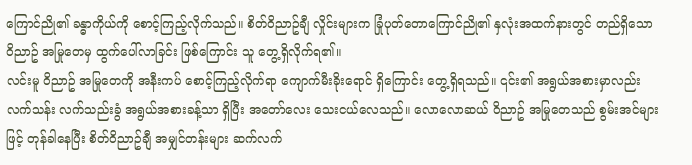ကြောင်ညို၏ ခန္ဓာကိုယ်ကို စောင့်ကြည့်လိုက်သည်။ စိတ်ဝိညာဥ်ချီ လှိုင်းများက ခြုံပုတ်တောကြောင်ညို၏ နှလုံးအထက်နားတွင် တည်ရှိသော ဝိညာဥ် အမြုတေမှ ထွက်ပေါ်လာခြင်း ဖြစ်ကြောင်း သူ တွေ့ရှိလိုက်ရ၏။
လင်းမူ ဝိညာဥ် အမြုတေကို အနီးကပ် စောင့်ကြည့်လိုက်ရာ ကျောက်မီးခိုးရောင် ရှိကြောင်း တွေ့ရှိရသည်။ ၎င်း၏ အရွယ်အစားမှာလည်း လက်သန်း လက်သည်းခွံ အရွယ်အစားခန့်သာ ရှိပြီး အတော်လေး သေးငယ်လေသည်။ လောလောဆယ် ဝိညာဥ် အမြုတေသည် စွမ်းအင်များဖြင့် တုန်ခါနေပြီး စိတ်ဝိညာဥ်ချီ အမျှင်တန်းများ ဆက်လက်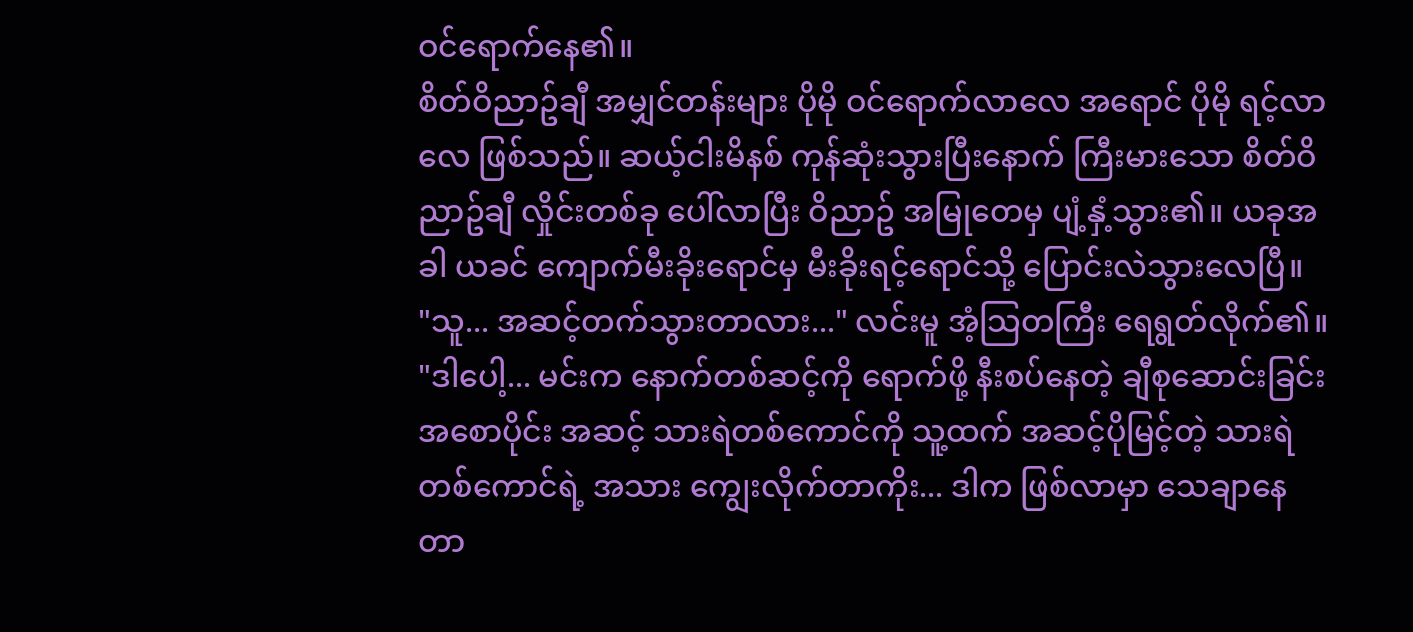ဝင်ရောက်နေ၏။
စိတ်ဝိညာဥ်ချီ အမျှင်တန်းများ ပိုမို ဝင်ရောက်လာလေ အရောင် ပိုမို ရင့်လာလေ ဖြစ်သည်။ ဆယ့်ငါးမိနစ် ကုန်ဆုံးသွားပြီးနောက် ကြီးမားသော စိတ်ဝိညာဥ်ချီ လှိုင်းတစ်ခု ပေါ်လာပြီး ဝိညာဥ် အမြုတေမှ ပျံ့နှံ့သွား၏။ ယခုအခါ ယခင် ကျောက်မီးခိုးရောင်မှ မီးခိုးရင့်ရောင်သို့ ပြောင်းလဲသွားလေပြီ။
"သူ... အဆင့်တက်သွားတာလား..." လင်းမူ အံ့သြတကြီး ရေရွတ်လိုက်၏။
"ဒါပေါ့... မင်းက နောက်တစ်ဆင့်ကို ရောက်ဖို့ နီးစပ်နေတဲ့ ချီစုဆောင်းခြင်း အစောပိုင်း အဆင့် သားရဲတစ်ကောင်ကို သူ့ထက် အဆင့်ပိုမြင့်တဲ့ သားရဲတစ်ကောင်ရဲ့ အသား ကျွေးလိုက်တာကိုး... ဒါက ဖြစ်လာမှာ သေချာနေတာ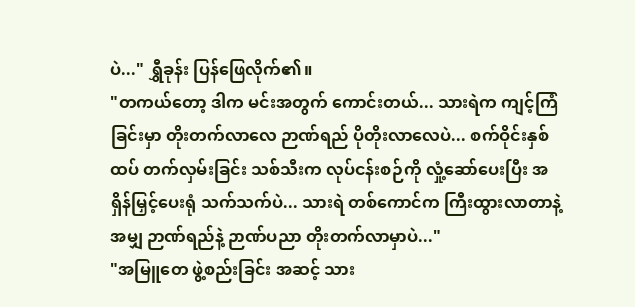ပဲ..." ရွှီခုန်း ပြန်ဖြေလိုက်၏။
"တကယ်တော့ ဒါက မင်းအတွက် ကောင်းတယ်... သားရဲက ကျင့်ကြံခြင်းမှာ တိုးတက်လာလေ ဉာဏ်ရည် ပိုတိုးလာလေပဲ... စက်ဝိုင်းနှစ်ထပ် တက်လှမ်းခြင်း သစ်သီးက လုပ်ငန်းစဉ်ကို လှုံ့ဆော်ပေးပြီး အရှိန်မြှင့်ပေးရုံ သက်သက်ပဲ... သားရဲ တစ်ကောင်က ကြီးထွားလာတာနဲ့အမျှ ဉာဏ်ရည်နဲ့ ဉာဏ်ပညာ တိုးတက်လာမှာပဲ..."
"အမြူတေ ဖွဲ့စည်းခြင်း အဆင့် သား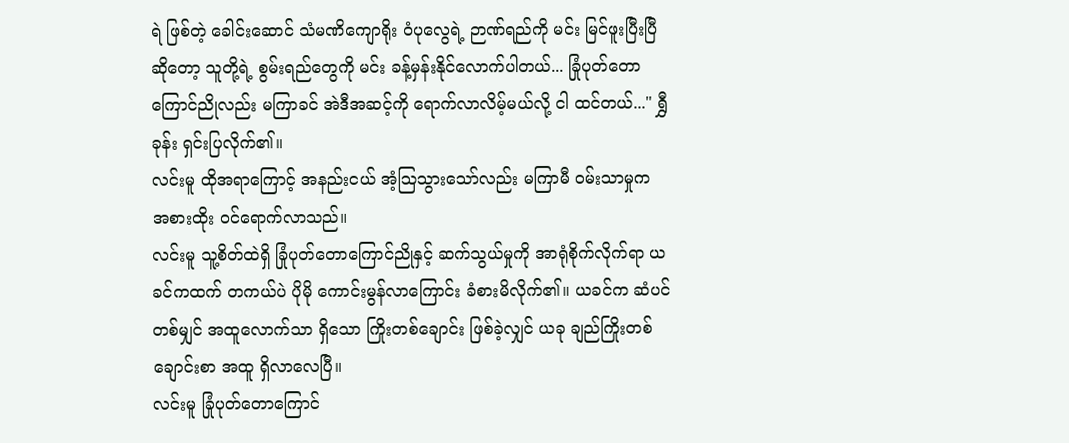ရဲ ဖြစ်တဲ့ ခေါင်းဆောင် သံမဏိကျောရိုး ဝံပုလွေရဲ့ ဉာဏ်ရည်ကို မင်း မြင်ဖူးပြီးပြီဆိုတော့ သူတို့ရဲ့ စွမ်းရည်တွေကို မင်း ခန့်မှန်းနိုင်လောက်ပါတယ်... ခြုံပုတ်တောကြောင်ညိုလည်း မကြာခင် အဲဒီအဆင့်ကို ရောက်လာလိမ့်မယ်လို့ ငါ ထင်တယ်..." ရွှီခုန်း ရှင်းပြလိုက်၏။
လင်းမူ ထိုအရာကြောင့် အနည်းငယ် အံ့သြသွားသော်လည်း မကြာမီ ဝမ်းသာမှုက အစားထိုး ဝင်ရောက်လာသည်။
လင်းမူ သူ့စိတ်ထဲရှိ ခြုံပုတ်တောကြောင်ညိုနှင့် ဆက်သွယ်မှုကို အာရုံစိုက်လိုက်ရာ ယခင်ကထက် တကယ်ပဲ ပိုမို ကောင်းမွန်လာကြောင်း ခံစားမိလိုက်၏။ ယခင်က ဆံပင်တစ်မျှင် အထူလောက်သာ ရှိသော ကြိုးတစ်ချောင်း ဖြစ်ခဲ့လျှင် ယခု ချည်ကြိုးတစ်ချောင်းစာ အထူ ရှိလာလေပြီ။
လင်းမူ ခြုံပုတ်တောကြောင်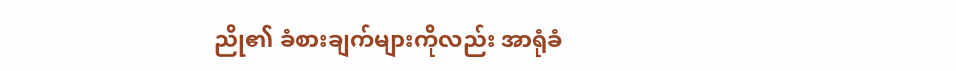ညို၏ ခံစားချက်များကိုလည်း အာရုံခံ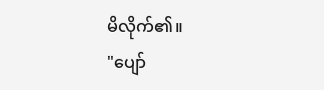မိလိုက်၏။
"ပျော်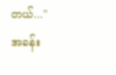တယ်..."
အခန်း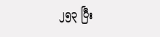၂၅၃ ပြီး